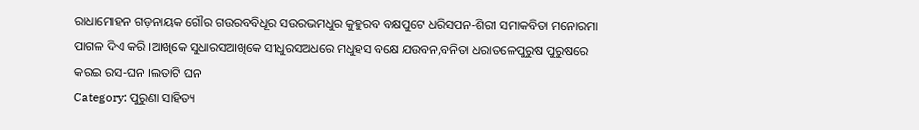ରାଧାମୋହନ ଗଡ଼ନାୟକ ଗୌର ଗଉରବବିଧୂର ସଉରଭମଧୁର କୁହୁରବ ବକ୍ଷପୁଟେ ଧରିସପନ-ଶିରୀ ସମାକବିତା ମନୋରମା ପାଗଳ ଦିଏ କରି ।ଆଖିକେ ସୁଧାରସଆଖିକେ ସୀଧୁରସଅଧରେ ମଧୁହସ ବକ୍ଷେ ଯଉବନ,ବନିତା ଧରାତଳେପୁରୁଷ ପୁରୁଷରେ କରଇ ରସ-ଘନ ।ଲତାଟି ଘନ
Category: ପୁରୁଣା ସାହିତ୍ୟ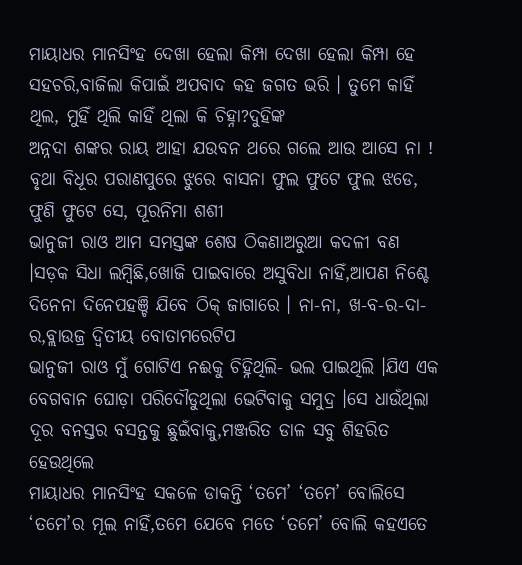ମାୟାଧର ମାନସିଂହ ଦେଖା ହେଲା କିମ୍ପା ଦେଖା ହେଲା କିମ୍ପା ହେ ସହଚରି,ବାଜିଲା କିପାଇଁ ଅପବାଦ କହ ଜଗତ ଭରି । ତୁମେ କାହିଁ ଥିଲ, ମୁହିଁ ଥିଲି କାହିଁ ଥିଲା କି ଚିହ୍ନା?ଦୁହିଙ୍କ
ଅନ୍ନଦା ଶଙ୍କର ରାୟ ଆହା ଯଉବନ ଥରେ ଗଲେ ଆଉ ଆସେ ନା ! ବୃଥା ବିଧୂର ପରାଣପୁରେ ଝୁରେ ବାସନା ଫୁଲ ଫୁଟେ ଫୁଲ ଝଡେ, ଫୁଣି ଫୁଟେ ସେ, ପୂରନିମା ଶଶୀ
ଭାନୁଜୀ ରାଓ ଆମ ସମସ୍ତଙ୍କ ଶେଷ ଠିକଣାଅରୁଆ କଦଳୀ ବଣ ।ସଡ଼କ ସିଧା ଲମ୍ବିଛି,ଖୋଜି ପାଇବାରେ ଅସୁବିଧା ନାହିଁ,ଆପଣ ନିଶ୍ଚେ ଦିନେନା ଦିନେପହଞ୍ଚି ଯିବେ ଠିକ୍ ଜାଗାରେ । ନା-ନା, ଖ-ବ-ର-ଦା-ର,ବ୍ଲାଉଜ୍ର ଦ୍ୱିତୀୟ ବୋତାମରେଟିପ
ଭାନୁଜୀ ରାଓ ମୁଁ ଗୋଟିଏ ନଈକୁ ଚିହ୍ନିଥିଲି- ଭଲ ପାଇଥିଲି ।ଯିଏ ଏକ ବେଗବାନ ଘୋଡ଼ା ପରିଦୌଡୁଥିଲା ଭେଟିବାକୁ ସମୁଦ୍ର ।ସେ ଧାଉଁଥିଲା ଦୂର ବନସ୍ତର ବସନ୍ତକୁ ଛୁଇଁବାକୁ,ମଞ୍ଜରିତ ଡାଳ ସବୁ ଶିହରିତ ହେଉଥିଲେ
ମାୟାଧର ମାନସିଂହ ସକଳେ ଡାକନ୍ତି ‘ତମେ’ ‘ତମେ’ ବୋଲିସେ ‘ତମେ’ର ମୂଲ ନାହିଁ,ତମେ ଯେବେ ମତେ ‘ତମେ’ ବୋଲି କହଏତେ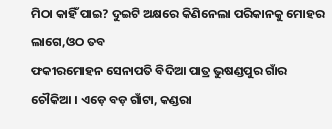ମିଠା କାହିଁ ପାଇ? ଦୁଇଟି ଅକ୍ଷରେ କିଣିନେଲା ପରିକାନକୁ ମୋହର ଲାଗେ,ଓଠ ତବ
ଫକୀରମୋହନ ସେନାପତି ବିଦିଆ ପାତ୍ର ଭୁଷଣ୍ଡପୁର ଗାଁର ଚୌକିଆ । ଏଡ଼େ ବଡ଼ ଗାଁଟା, କଣ୍ଡରା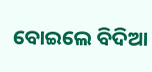ବୋଇଲେ ବିଦିଆ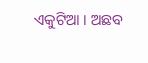ଏକୁଟିଆ । ଅଛବ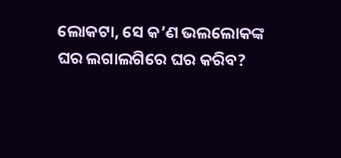ଲୋକଟା, ସେ କ’ଣ ଭଲଲୋକଙ୍କ ଘର ଲଗାଲଗିରେ ଘର କରିବ?